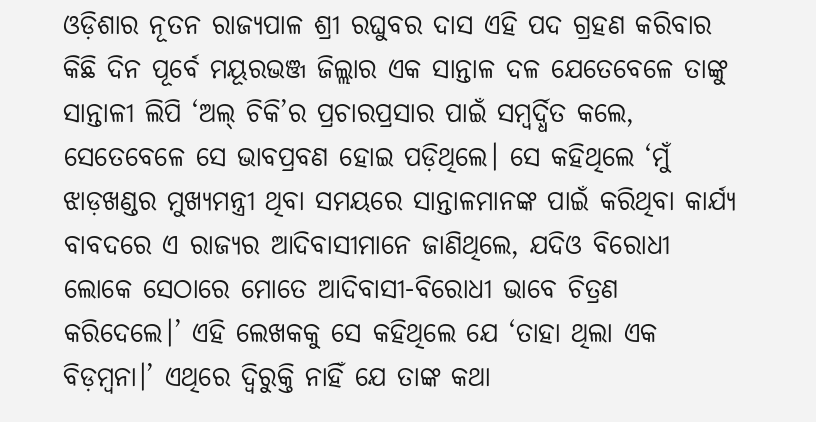ଓଡ଼ିଶାର ନୂତନ ରାଜ୍ୟପାଳ ଶ୍ରୀ ରଘୁବର ଦାସ ଏହି ପଦ ଗ୍ରହଣ କରିବାର କିଛି ଦିନ ପୂର୍ବେ ମୟୂରଭଞ୍ଜ ଜିଲ୍ଲାର ଏକ ସାନ୍ତାଳ ଦଳ ଯେତେବେଳେ ତାଙ୍କୁ ସାନ୍ତାଳୀ ଲିପି ‘ଅଲ୍ ଚିକି’ର ପ୍ରଚାରପ୍ରସାର ପାଇଁ ସମ୍ବର୍ଦ୍ଧିତ କଲେ, ସେତେବେଳେ ସେ ଭାବପ୍ରବଣ ହୋଇ ପଡ଼ିଥିଲେ। ସେ କହିଥିଲେ ‘ମୁଁ ଝାଡ଼ଖଣ୍ଡର ମୁଖ୍ୟମନ୍ତ୍ରୀ ଥିବା ସମୟରେ ସାନ୍ତାଳମାନଙ୍କ ପାଇଁ କରିଥିବା କାର୍ଯ୍ୟ ବାବଦରେ ଏ ରାଜ୍ୟର ଆଦିବାସୀମାନେ ଜାଣିଥିଲେ, ଯଦିଓ ବିରୋଧୀ ଲୋକେ ସେଠାରେ ମୋତେ ଆଦିବାସୀ-ବିରୋଧୀ ଭାବେ ଚିତ୍ରଣ କରିଦେଲେ।’ ଏହି ଲେଖକକୁ ସେ କହିଥିଲେ ଯେ ‘ତାହା ଥିଲା ଏକ ବିଡ଼ମ୍ବନା।’ ଏଥିରେ ଦ୍ବିରୁକ୍ତି ନାହିଁ ଯେ ତାଙ୍କ କଥା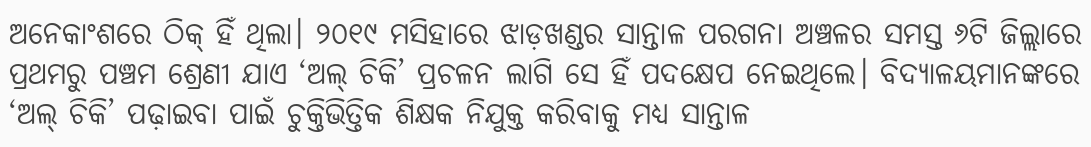ଅନେକାଂଶରେ ଠିକ୍ ହିଁ ଥିଲା। ୨୦୧୯ ମସିହାରେ ଝାଡ଼ଖଣ୍ଡର ସାନ୍ତାଳ ପରଗନା ଅଞ୍ଚଳର ସମସ୍ତ ୬ଟି ଜିଲ୍ଲାରେ ପ୍ରଥମରୁ ପଞ୍ଚମ ଶ୍ରେଣୀ ଯାଏ ‘ଅଲ୍ ଚିକି’ ପ୍ରଚଳନ ଲାଗି ସେ ହିଁ ପଦକ୍ଷେପ ନେଇଥିଲେ। ବିଦ୍ୟାଳୟମାନଙ୍କରେ ‘ଅଲ୍ ଚିକି’ ପଢ଼ାଇବା ପାଇଁ ଚୁକ୍ତିଭିତ୍ତିକ ଶିକ୍ଷକ ନିଯୁକ୍ତ କରିବାକୁ ମଧ୍ୟ ସାନ୍ତାଳ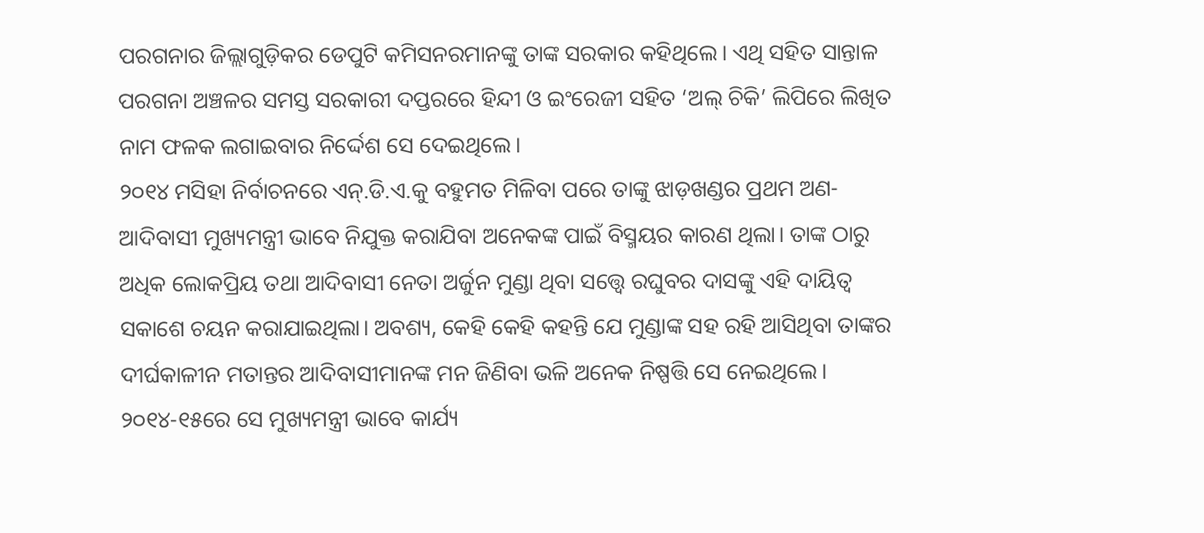ପରଗନାର ଜିଲ୍ଲାଗୁଡ଼ିକର ଡେପୁଟି କମିସନରମାନଙ୍କୁ ତାଙ୍କ ସରକାର କହିଥିଲେ। ଏଥି ସହିତ ସାନ୍ତାଳ ପରଗନା ଅଞ୍ଚଳର ସମସ୍ତ ସରକାରୀ ଦପ୍ତରରେ ହିନ୍ଦୀ ଓ ଇଂରେଜୀ ସହିତ ‘ଅଲ୍ ଚିକି’ ଲିପିରେ ଲିଖିତ ନାମ ଫଳକ ଲଗାଇବାର ନିର୍ଦ୍ଦେଶ ସେ ଦେଇଥିଲେ।
୨୦୧୪ ମସିହା ନିର୍ବାଚନରେ ଏନ୍.ଡି.ଏ.କୁ ବହୁମତ ମିଳିବା ପରେ ତାଙ୍କୁ ଝାଡ଼ଖଣ୍ଡର ପ୍ରଥମ ଅଣ-ଆଦିବାସୀ ମୁଖ୍ୟମନ୍ତ୍ରୀ ଭାବେ ନିଯୁକ୍ତ କରାଯିବା ଅନେକଙ୍କ ପାଇଁ ବିସ୍ମୟର କାରଣ ଥିଲା। ତାଙ୍କ ଠାରୁ ଅଧିକ ଲୋକପ୍ରିୟ ତଥା ଆଦିବାସୀ ନେତା ଅର୍ଜୁନ ମୁଣ୍ଡା ଥିବା ସତ୍ତ୍ବେ ରଘୁବର ଦାସଙ୍କୁ ଏହି ଦାୟିତ୍ବ ସକାଶେ ଚୟନ କରାଯାଇଥିଲା। ଅବଶ୍ୟ, କେହି କେହି କହନ୍ତି ଯେ ମୁଣ୍ଡାଙ୍କ ସହ ରହି ଆସିଥିବା ତାଙ୍କର ଦୀର୍ଘକାଳୀନ ମତାନ୍ତର ଆଦିବାସୀମାନଙ୍କ ମନ ଜିଣିବା ଭଳି ଅନେକ ନିଷ୍ପତ୍ତି ସେ ନେଇଥିଲେ। ୨୦୧୪-୧୫ରେ ସେ ମୁଖ୍ୟମନ୍ତ୍ରୀ ଭାବେ କାର୍ଯ୍ୟ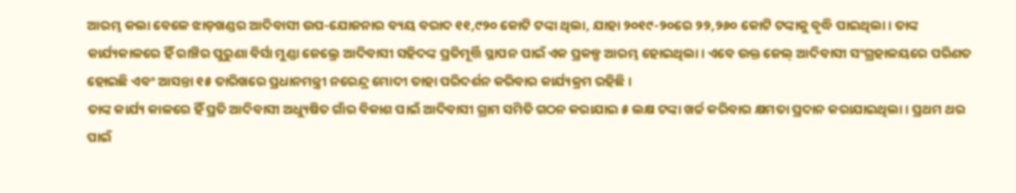ଆରମ୍ଭ କଲା ବେଳେ ଝାଡ଼ଖଣ୍ଡର ଆଦିବାସୀ ଉପ-ଯୋଜନାର ବ୍ୟୟ ବରାଦ ୧୧,୯୨୦ କୋଟି ଟଙ୍କା ଥିଲା, ଯାହା ୨୦୧୯-୨୦ରେ ୨୨,୨୬୦ କୋଟି ଟଙ୍କାକୁ ବୃଦ୍ଧି ପାଇଥିଲା। ତାଙ୍କ କାର୍ଯ୍ୟକାଳରେ ହିଁ ରାଞ୍ଚିର ପୁରୁଣା ବିର୍ସା ମୁଣ୍ଡା ଜେଲ୍ରେ ଆଦିବାସୀ ସହିଦଙ୍କ ପ୍ରତିମୂର୍ତ୍ତି ସ୍ଥାପନ ପାଇଁ ଏକ ପ୍ରକଳ୍ପ ଆରମ୍ଭ ହୋଇଥିଲା। ଏବେ ଉକ୍ତ ଜେଲ୍ ଆଦିବାସୀ ସଂଗ୍ରହାଳୟରେ ପରିଣତ ହୋଇଛି ଏବଂ ଆସନ୍ତା ୧୫ ତାରିଖରେ ପ୍ରଧାନମନ୍ତ୍ରୀ ନରେନ୍ଦ୍ର ମୋଦୀ ତାହା ପରିଦର୍ଶନ କରିବାର କାର୍ଯ୍ୟକ୍ରମ ରହିଛି।
ତାଙ୍କ କାର୍ଯ୍ୟ କାଳରେ ହିଁ ପ୍ରତି ଆଦିବାସୀ ଅଧ୍ୟୁଷିତ ଗାଁର ବିକାଶ ପାଇଁ ଆଦିବାସୀ ଗ୍ରାମ ସମିତି ଗଠନ କରାଯାଇ ୫ ଲକ୍ଷ ଟଙ୍କା ଖର୍ଚ୍ଚ କରିବାର କ୍ଷମତା ପ୍ରଦାନ କରାଯାଇଥିଲା। ପ୍ରଥମ ଥର ପାଇଁ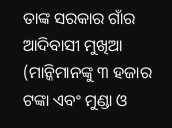ତାଙ୍କ ସରକାର ଗାଁର ଆଦିବାସୀ ମୁଖିଆ (ମାନ୍କିମାନଙ୍କୁ ୩ ହଜାର ଟଙ୍କା ଏବଂ ମୁଣ୍ଡା ଓ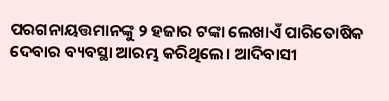ପରଗନାୟତ୍ତମାନଙ୍କୁ ୨ ହଜାର ଟଙ୍କା ଲେଖାଏଁ ପାରିତୋଷିକ ଦେବାର ବ୍ୟବସ୍ଥା ଆରମ୍ଭ କରିଥିଲେ। ଆଦିବାସୀ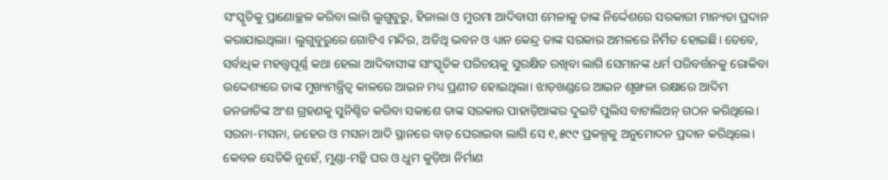ସଂସ୍କୃତିକୁ ପ୍ରାଣୋଚ୍ଛଳ କରିବା ଲାଗି ଲୁଗୁବୁରୁ, ହିଜାଲା ଓ ମୁରମା ଆଦିବାସୀ ମେଳାକୁ ତାଙ୍କ ନିର୍ଦ୍ଦେଶରେ ସରକାରୀ ମାନ୍ୟତା ପ୍ରଦାନ କରାଯାଇଥିଲା। ଲୁଗୁବୁରୁରେ ଗୋଟିଏ ମନ୍ଦିର, ଅତିଥି ଭବନ ଓ ଧ୍ୟାନ କେନ୍ଦ୍ର ତାଙ୍କ ସରକାର ଅମଳରେ ନିର୍ମିତ ହୋଇଛି। ତେବେ, ସର୍ବାଧିକ ମହତ୍ତ୍ବପୂର୍ଣ୍ଣ କଥା ହେଲା ଆଦିବାସୀଙ୍କ ସାଂସ୍କୃତିକ ପରିଚୟକୁ ସୁରକ୍ଷିତ ରଖିବା ଲାଗି ସେମାନଙ୍କ ଧର୍ମ ପରିବର୍ତ୍ତନକୁ ରୋକିବା ଉଦ୍ଦେଶ୍ୟରେ ତାଙ୍କ ମୁଖ୍ୟମନ୍ତ୍ରିତ୍ବ କାଳରେ ଆଇନ ମଧ୍ୟ ପ୍ରଣୀତ ହୋଇଥିଲା। ଝାଡ଼ଖଣ୍ଡରେ ଆଇନ ଶୃଙ୍ଖଳା ରକ୍ଷାରେ ଆଦିମ ଜନଜାତିଙ୍କ ଅଂଶ ଗ୍ରହଣକୁ ସୁନିଶ୍ଚିତ କରିବା ସକାଶେ ତାଙ୍କ ସରକାର ପାହାଡ଼ିଆଙ୍କର ଦୁଇଟି ପୁଲିସ ବାଟାଲିଅନ୍ ଗଠନ କରିଥିଲେ। ସରନା-ମସନା, ଜହେର ଓ ମସନା ଆଦି ସ୍ଥାନରେ ବାଡ଼ ଘେରାଇବା ଲାଗି ସେ ୧,୫୯୯ ପ୍ରକଳ୍ପକୁ ଅନୁମୋଦନ ପ୍ରଦାନ କରିଥିଲେ। କେବଳ ସେତିକି ନୁହେଁ, ମୁଣ୍ଡା-ମନ୍କି ଘର ଓ ଧୁମ କୁଡ଼ିଆ ନିର୍ମାଣ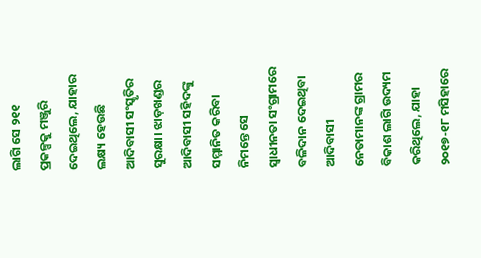ଲାଗି ସେ ୨୧୧ ପ୍ରକଳ୍ପକୁ ମଞ୍ଜୁରି ଦେଇଥିଲେ, ଯାହାର ଲକ୍ଷ୍ୟ ହେଉଛି ଆଦିବାସୀ ସଂସ୍କୃତିର ସୁରକ୍ଷା। ଝାଡ଼ଖଣ୍ଡର ଆଦିବାସୀ ସହିଦଙ୍କୁ ସମ୍ମାନିତ କରିବା ନିମନ୍ତେ ସେ ସ୍ବାଧୀନତା ସଂଗ୍ରାମରେ ବଳିଦାନ ଦେଇଥିବା ଆଦିବାସୀ ନେତାମାନଙ୍କ ଗ୍ରାମର ବିକାଶ ଲାଗି ଉଦ୍ୟମ କରିଥିଲେ, ଯାହା ୨୦୧୭-୧୮ ମସିହାରେ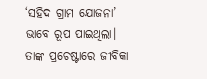‘ସହିଦ ଗ୍ରାମ ଯୋଜନା’ ଭାବେ ରୂପ ପାଇଥିଲା। ତାଙ୍କ ପ୍ରଚେଷ୍ଟାରେ ଜୀବିକା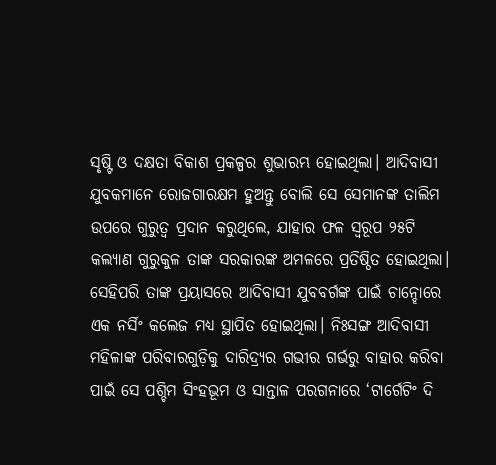ସୃଷ୍ଟି ଓ ଦକ୍ଷତା ବିକାଶ ପ୍ରକଳ୍ପର ଶୁଭାରମ୍ଭ ହୋଇଥିଲା। ଆଦିବାସୀ ଯୁବକମାନେ ରୋଜଗାରକ୍ଷମ ହୁଅନ୍ତୁ ବୋଲି ସେ ସେମାନଙ୍କ ତାଲିମ ଉପରେ ଗୁରୁତ୍ବ ପ୍ରଦାନ କରୁଥିଲେ, ଯାହାର ଫଳ ସ୍ବରୂପ ୨୫ଟି କଲ୍ୟାଣ ଗୁରୁକୁଳ ତାଙ୍କ ସରକାରଙ୍କ ଅମଳରେ ପ୍ରତିଷ୍ଠିତ ହୋଇଥିଲା। ସେହିପରି ତାଙ୍କ ପ୍ରୟାସରେ ଆଦିବାସୀ ଯୁବବର୍ଗଙ୍କ ପାଇଁ ଚାନ୍ହୋରେ ଏକ ନର୍ସିଂ କଲେଜ ମଧ୍ୟ ସ୍ଥାପିତ ହୋଇଥିଲା। ନିଃସଙ୍ଗ ଆଦିବାସୀ ମହିଳାଙ୍କ ପରିବାରଗୁଡ଼ିକୁ ଦାରିଦ୍ର୍ୟର ଗଭୀର ଗର୍ଭରୁ ବାହାର କରିବା ପାଇଁ ସେ ପଶ୍ଚିମ ସିଂହଭୂମ ଓ ସାନ୍ତାଳ ପରଗନାରେ ‘ଟାର୍ଗେଟିଂ ଦି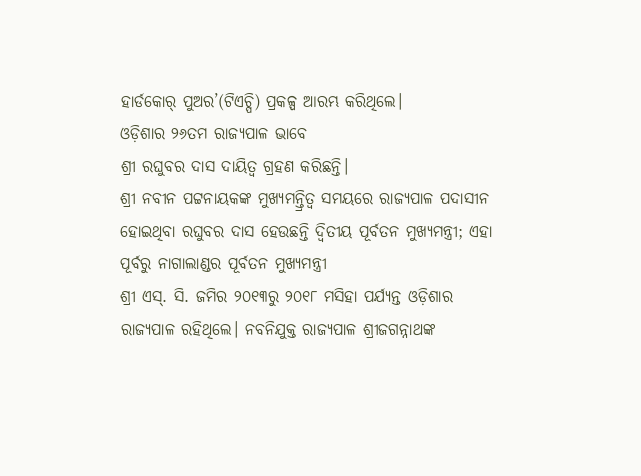ହାର୍ଡକୋର୍ ପୁଅର’(ଟିଏଚ୍ପି) ପ୍ରକଳ୍ପ ଆରମ୍ଭ କରିଥିଲେ।
ଓଡ଼ିଶାର ୨୬ତମ ରାଜ୍ୟପାଳ ଭାବେ
ଶ୍ରୀ ରଘୁବର ଦାସ ଦାୟିତ୍ବ ଗ୍ରହଣ କରିଛନ୍ତି।
ଶ୍ରୀ ନବୀନ ପଟ୍ଟନାୟକଙ୍କ ମୁଖ୍ୟମନ୍ତ୍ରିତ୍ବ ସମୟରେ ରାଜ୍ୟପାଳ ପଦାସୀନ ହୋଇଥିବା ରଘୁବର ଦାସ ହେଉଛନ୍ତି ଦ୍ବିତୀୟ ପୂର୍ବତନ ମୁଖ୍ୟମନ୍ତ୍ରୀ; ଏହା ପୂର୍ବରୁ ନାଗାଲାଣ୍ଡର ପୂର୍ବତନ ମୁଖ୍ୟମନ୍ତ୍ରୀ
ଶ୍ରୀ ଏସ୍. ସି. ଜମିର ୨୦୧୩ରୁ ୨୦୧୮ ମସିହା ପର୍ଯ୍ୟନ୍ତ ଓଡ଼ିଶାର ରାଜ୍ୟପାଳ ରହିଥିଲେ। ନବନିଯୁକ୍ତ ରାଜ୍ୟପାଳ ଶ୍ରୀଜଗନ୍ନାଥଙ୍କ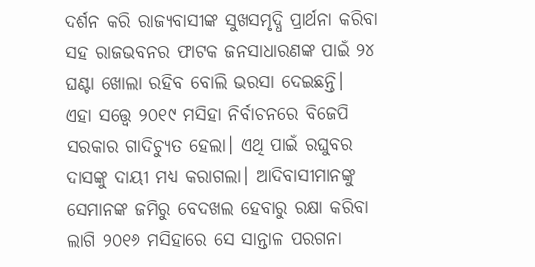ଦର୍ଶନ କରି ରାଜ୍ୟବାସୀଙ୍କ ସୁଖସମୃଦ୍ଧି ପ୍ରାର୍ଥନା କରିବା ସହ ରାଜଭବନର ଫାଟକ ଜନସାଧାରଣଙ୍କ ପାଇଁ ୨୪ ଘଣ୍ଟା ଖୋଲା ରହିବ ବୋଲି ଭରସା ଦେଇଛନ୍ତି।
ଏହା ସତ୍ତ୍ବେ ୨୦୧୯ ମସିହା ନିର୍ବାଚନରେ ବିଜେପି ସରକାର ଗାଦିଚ୍ୟୁତ ହେଲା। ଏଥି ପାଇଁ ରଘୁବର ଦାସଙ୍କୁ ଦାୟୀ ମଧ୍ୟ କରାଗଲା। ଆଦିବାସୀମାନଙ୍କୁ ସେମାନଙ୍କ ଜମିରୁ ବେଦଖଲ ହେବାରୁ ରକ୍ଷା କରିବା ଲାଗି ୨୦୧୬ ମସିହାରେ ସେ ସାନ୍ତାଳ ପରଗନା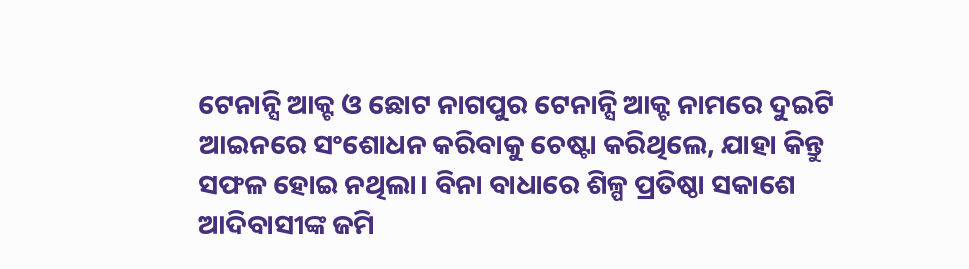ଟେନାନ୍ସି ଆକ୍ଟ ଓ ଛୋଟ ନାଗପୁର ଟେନାନ୍ସି ଆକ୍ଟ ନାମରେ ଦୁଇଟି ଆଇନରେ ସଂଶୋଧନ କରିବାକୁ ଚେଷ୍ଟା କରିଥିଲେ, ଯାହା କିନ୍ତୁ ସଫଳ ହୋଇ ନଥିଲା। ବିନା ବାଧାରେ ଶିଳ୍ପ ପ୍ରତିଷ୍ଠା ସକାଶେ ଆଦିବାସୀଙ୍କ ଜମି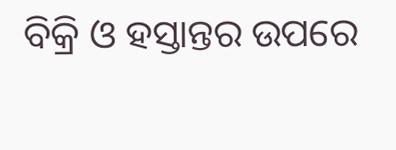ବିକ୍ରି ଓ ହସ୍ତାନ୍ତର ଉପରେ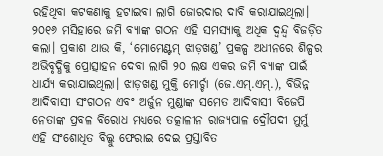ରହିଥିବା କଟକଣାକୁ ହଟାଇବା ଲାଗି ଜୋରଦାର ଦାବି କରାଯାଇଥିଲା। ୨୦୧୬ ମସିହାରେ ଜମି ବ୍ୟାଙ୍କ ଗଠନ ଏହି ସମସ୍ୟାକୁ ଅଧିକ ଦ୍ବନ୍ଦ୍ବ ବିଜଡ଼ିତ କଲା। ପ୍ରକାଶ ଥାଉ କି, ‘ମୋମେଣ୍ଟମ୍ ଝାଡ଼ଖଣ୍ଡ’ ପ୍ରକଳ୍ପ ଅଧୀନରେ ଶିଳ୍ପର ଅଭିବୃଦ୍ଧିକୁ ପ୍ରୋତ୍ସାହନ ଦେବା ଲାଗି ୨୦ ଲକ୍ଷ ଏକର ଜମି ବ୍ୟାଙ୍କ ପାଇଁ ଧାର୍ଯ୍ୟ କରାଯାଇଥିଲା। ଝାଡ଼ଖଣ୍ଡ ମୁକ୍ତି ମୋର୍ଚ୍ଚା (ଜେ.ଏମ୍.ଏମ୍.), ବିଭିନ୍ନ ଆଦିବାସୀ ସଂଗଠନ ଏବଂ ଅର୍ଜୁନ ମୁଣ୍ଡାଙ୍କ ସମେତ ଆଦିବାସୀ ବିଜେପି ନେତାଙ୍କ ପ୍ରବଳ ବିରୋଧ ମଧ୍ୟରେ ତତ୍କାଳୀନ ରାଜ୍ୟପାଳ ଦ୍ରୌପଦୀ ମୁର୍ମୁ ଏହି ସଂଶୋଧିତ ବିଲ୍କୁ ଫେରାଇ ଦେଇ ପ୍ରସ୍ତାବିତ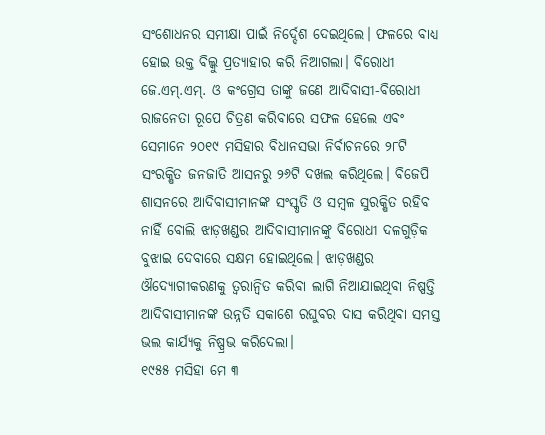ସଂଶୋଧନର ସମୀକ୍ଷା ପାଇଁ ନିର୍ଦ୍ଦେଶ ଦେଇଥିଲେ। ଫଳରେ ବାଧ୍ୟ ହୋଇ ଉକ୍ତ ବିଲ୍କୁ ପ୍ରତ୍ୟାହାର କରି ନିଆଗଲା। ବିରୋଧୀ ଜେ.ଏମ୍.ଏମ୍. ଓ କଂଗ୍ରେସ ତାଙ୍କୁ ଜଣେ ଆଦିବାସୀ-ବିରୋଧୀ ରାଜନେତା ରୂପେ ଚିତ୍ରଣ କରିବାରେ ସଫଳ ହେଲେ ଏବଂ ସେମାନେ ୨୦୧୯ ମସିହାର ବିଧାନସଭା ନିର୍ବାଚନରେ ୨୮ଟି ସଂରକ୍ଷିତ ଜନଜାତି ଆସନରୁ ୨୬ଟି ଦଖଲ କରିଥିଲେ। ବିଜେପି ଶାସନରେ ଆଦିବାସୀମାନଙ୍କ ସଂସ୍କୃତି ଓ ସମ୍ବଳ ସୁରକ୍ଷିତ ରହିବ ନାହିଁ ବୋଲି ଝାଡ଼ଖଣ୍ଡର ଆଦିବାସୀମାନଙ୍କୁ ବିରୋଧୀ ଦଳଗୁଡ଼ିକ ବୁଝାଇ ଦେବାରେ ସକ୍ଷମ ହୋଇଥିଲେ। ଝାଡ଼ଖଣ୍ଡର ଔଦ୍ୟୋଗୀକରଣକୁ ତ୍ବରାନ୍ବିତ କରିବା ଲାଗି ନିଆଯାଇଥିବା ନିଷ୍ପତ୍ତି ଆଦିବାସୀମାନଙ୍କ ଉନ୍ନତି ସକାଶେ ରଘୁବର ଦାସ କରିଥିବା ସମସ୍ତ ଭଲ କାର୍ଯ୍ୟକୁ ନିଷ୍ପ୍ରଭ କରିଦେଲା।
୧୯୫୫ ମସିହା ମେ ୩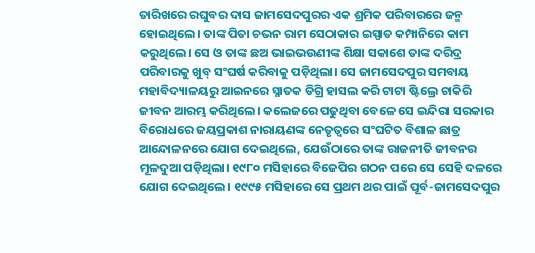ତାରିଖରେ ରଘୁବର ଦାସ ଜାମସେଦପୁରର ଏକ ଶ୍ରମିକ ପରିବାରରେ ଜନ୍ମ ହୋଇଥିଲେ। ତାଙ୍କ ପିତା ଚଭନ ରାମ ସେଠାକାର ଇସ୍ପାତ କମ୍ପାନିରେ କାମ କରୁଥିଲେ। ସେ ଓ ତାଙ୍କ ଛଅ ଭାଇଭଉଣୀଙ୍କ ଶିକ୍ଷା ସକାଶେ ତାଙ୍କ ଦରିଦ୍ର ପରିବାରକୁ ଖୁବ୍ ସଂଘର୍ଷ କରିବାକୁ ପଡ଼ିଥିଲା। ସେ ଜାମସେଦପୁର ସମବାୟ ମହାବିଦ୍ୟାଳୟରୁ ଆଇନରେ ସ୍ନାତକ ଡିଗ୍ରି ହାସଲ କରି ଟାଟା ଷ୍ଟିଲ୍ରେ ଚାକିରି ଜୀବନ ଆରମ୍ଭ କରିଥିଲେ। କଲେଜରେ ପଢୁଥିବା ବେଳେ ସେ ଇନ୍ଦିରା ସରକାର ବିରୋଧରେ ଜୟପ୍ରକାଶ ନାରାୟଣଙ୍କ ନେତୃତ୍ବରେ ସଂଘଟିତ ବିଶାଳ ଛାତ୍ର ଆନ୍ଦୋଳନରେ ଯୋଗ ଦେଇଥିଲେ, ଯେଉଁଠାରେ ତାଙ୍କ ରାଜନୀତି ଜୀବନର ମୂଳଦୁଆ ପଡ଼ିଥିଲା। ୧୯୮୦ ମସିହାରେ ବିଜେପିର ଗଠନ ପରେ ସେ ସେହି ଦଳରେ ଯୋଗ ଦେଇଥିଲେ। ୧୯୯୫ ମସିହାରେ ସେ ପ୍ରଥମ ଥର ପାଇଁ ପୂର୍ବ-ଜାମସେଦପୁର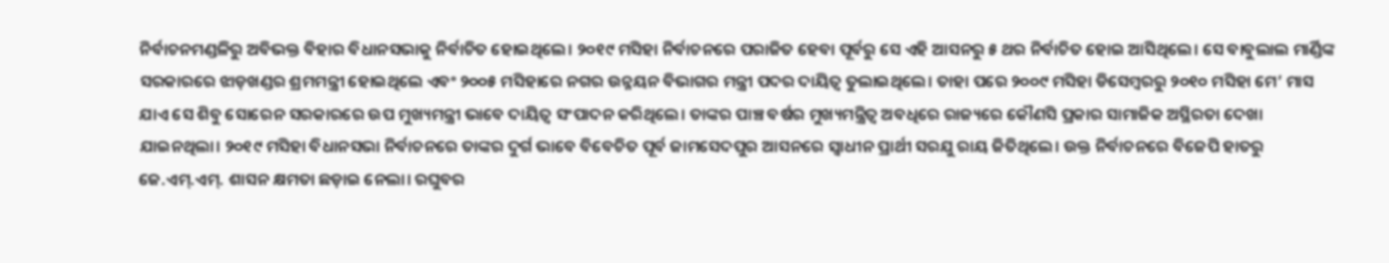ନିର୍ବାଚନମଣ୍ଡଳିରୁ ଅବିଭକ୍ତ ବିହାର ବିଧାନସଭାକୁ ନିର୍ବାଚିତ ହୋଇଥିଲେ। ୨୦୧୯ ମସିହା ନିର୍ବାଚନରେ ପରାଜିତ ହେବା ପୂର୍ବରୁ ସେ ଏହି ଆସନରୁ ୫ ଥର ନିର୍ବାଚିତ ହୋଇ ଆସିଥିଲେ। ସେ ବାବୁଲାଲ ମାର୍ଣ୍ଡିଙ୍କ ସରକାରରେ ଝାଡ଼ଖଣ୍ଡର ଶ୍ରମମନ୍ତ୍ରୀ ହୋଇଥିଲେ ଏବଂ ୨୦୦୫ ମସିହାରେ ନଗର ଉନ୍ନୟନ ବିଭାଗର ମନ୍ତ୍ରୀ ପଦର ଦାୟିତ୍ବ ତୁଲାଇଥିଲେ। ତାହା ପରେ ୨୦୦୯ ମସିହା ଡିସେମ୍ବରରୁ ୨୦୧୦ ମସିହା ମେ’ ମାସ ଯାଏ ସେ ଶିବୁ ସୋରେନ ସରକାରରେ ଉପ ମୁଖ୍ୟମନ୍ତ୍ରୀ ଭାବେ ଦାୟିତ୍ବ ସଂପାଦନ କରିଥିଲେ। ତାଙ୍କର ପାଞ୍ଚ ବର୍ଷର ମୁଖ୍ୟମନ୍ତ୍ରିତ୍ବ ଅବଧିରେ ରାଜ୍ୟରେ କୌଣସି ପ୍ରକାର ସାମାଜିକ ଅସ୍ଥିରତା ଦେଖା ଯାଇନଥିଲା। ୨୦୧୯ ମସିହା ବିଧାନସଭା ନିର୍ବାଚନରେ ତାଙ୍କର ଦୁର୍ଗ ଭାବେ ବିବେଚିତ ପୂର୍ବ ଜାମସେଦପୁର ଆସନରେ ସ୍ବାଧୀନ ପ୍ରାର୍ଥୀ ସରଯୁ ରାୟ ଜିତିଥିଲେ। ଉକ୍ତ ନିର୍ବାଚନରେ ବିଜେପି ହାତରୁ ଜେ.ଏମ୍.ଏମ୍. ଶାସନ କ୍ଷମତା ଛଡ଼ାଇ ନେଲା। ରଘୁବର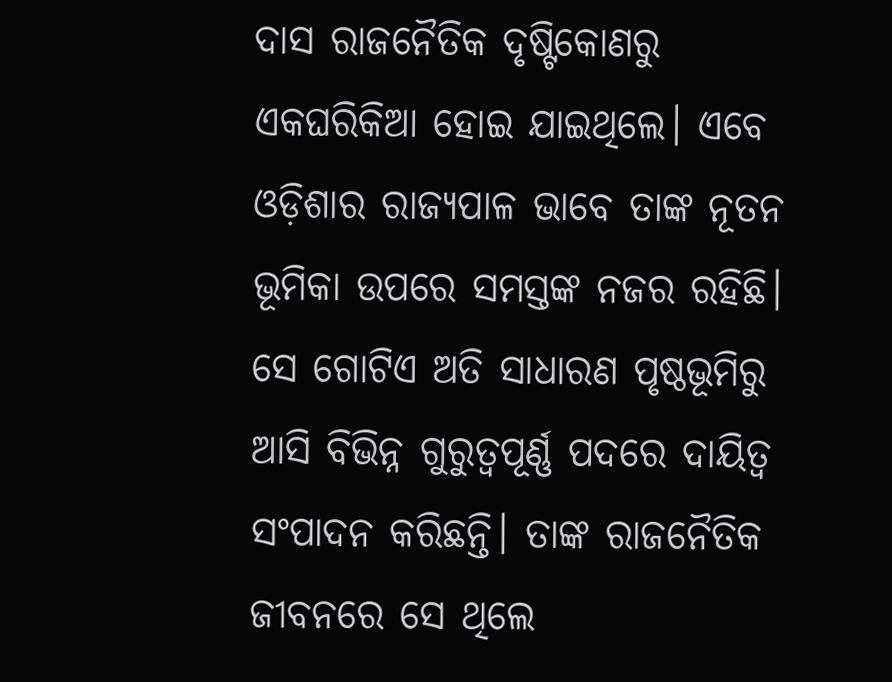ଦାସ ରାଜନୈତିକ ଦୃଷ୍ଟିକୋଣରୁ ଏକଘରିକିଆ ହୋଇ ଯାଇଥିଲେ। ଏବେ ଓଡ଼ିଶାର ରାଜ୍ୟପାଳ ଭାବେ ତାଙ୍କ ନୂତନ ଭୂମିକା ଉପରେ ସମସ୍ତଙ୍କ ନଜର ରହିଛି। ସେ ଗୋଟିଏ ଅତି ସାଧାରଣ ପୃଷ୍ଠଭୂମିରୁ ଆସି ବିଭିନ୍ନ ଗୁରୁତ୍ବପୂର୍ଣ୍ଣ ପଦରେ ଦାୟିତ୍ବ ସଂପାଦନ କରିଛନ୍ତି। ତାଙ୍କ ରାଜନୈତିକ ଜୀବନରେ ସେ ଥିଲେ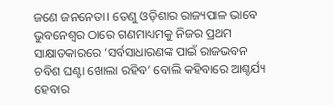ଜଣେ ଜନନେତା। ତେଣୁ ଓଡ଼ିଶାର ରାଜ୍ୟପାଳ ଭାବେ ଭୁବନେଶ୍ବର ଠାରେ ଗଣମାଧ୍ୟମକୁ ନିଜର ପ୍ରଥମ ସାକ୍ଷାତକାରରେ ‘ସର୍ବସାଧାରଣଙ୍କ ପାଇଁ ରାଜଭବନ ଚବିଶ ଘଣ୍ଟା ଖୋଲା ରହିବ’ ବୋଲି କହିବାରେ ଆଶ୍ଚର୍ଯ୍ୟ ହେବାର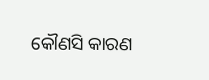କୌଣସି କାରଣ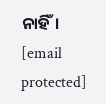ନାହିଁ।
[email protected]